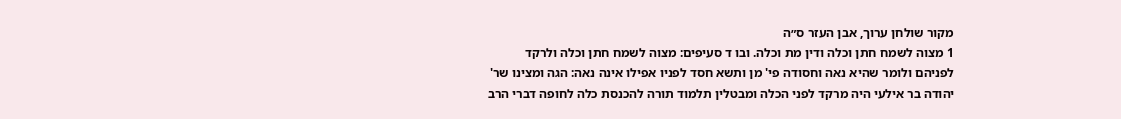מקור שולחן ערוך, אבן העזר ס״ה
1 מצוה לשמח חתן וכלה ודין מת וכלה. ובו ד סעיפים: מצוה לשמח חתן וכלה ולרקד לפניהם ולומר שהיא נאה וחסודה פי' מן ותשא חסד לפניו אפילו אינה נאה: הגה ומצינו שר' יהודה בר אילעי היה מרקד לפני הכלה ומבטלין תלמוד תורה להכנסת כלה לחופה דברי הרב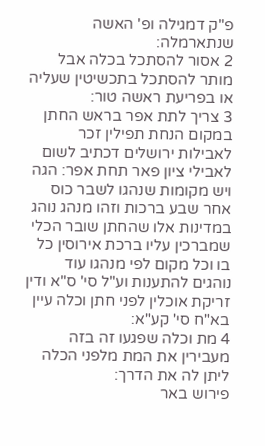פ"ק דמגילה ופ' האשה שנתארמלה:
2 אסור להסתכל בכלה אבל מותר להסתכל בתכשיטין שעליה או בפריעת ראשה טור:
3 צריך לתת אפר בראש החתן במקום הנחת תפילין זכר לאבילות ירושלים דכתיב לשום לאבילי ציון פאר תחת אפר: הגה ויש מקומות שנהגו לשבר כוס אחר שבע ברכות וזהו מנהג נוהג במדינות אלו שהחתן שובר הכלי שמברכין עליו ברכת אירוסין כל בו וכל מקום לפי מנהגו עוד נוהגים להתענות וע"ל סי' ס"א ודין זריקת אוכלין לפני חתן וכלה עיין בא"ח סי' קע"א:
4 מת וכלה שפגעו זה בזה מעבירין את המת מלפני הכלה ליתן לה את הדרך:
פירוש באר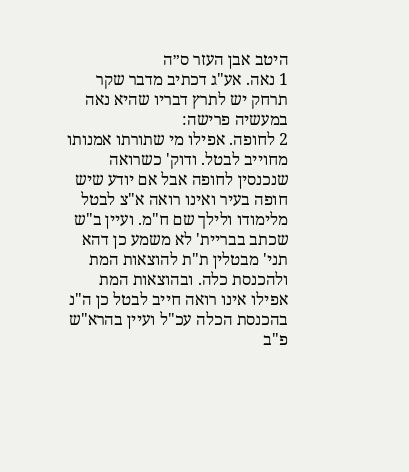היטב אבן העזר ס״ה
1 נאה. אע"ג דכתיב מדבר שקר תרחק יש לתרץ דבריו שהיא נאה במעשיה פרישה:
2 לחופה. אפילו מי שתורתו אמנותו מחוייב לבטל. ודוק' כשרואה שנכנסין לחופה אבל אם יודע שיש חופה בעיר ואינו רואה א"צ לבטל מלימודו ולילך שם ח"מ. ועיין ב"ש שכתב בבריית' לא משמע כן דהא תני' מבטלין ת"ת להוצאות המת ולהכנסת כלה. ובהוצאות המת אפילו אינו רואה חייב לבטל כן ה"נ בהכנסת הכלה עכ"ל ועיין בהרא"ש פ"ב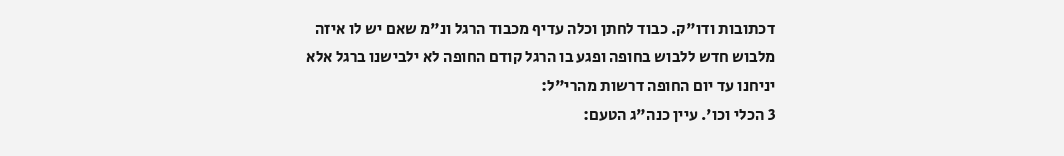דכתובות ודו"ק. כבוד לחתן וכלה עדיף מכבוד הרגל ונ"מ שאם יש לו איזה מלבוש חדש ללבוש בחופה ופגע בו הרגל קודם החופה לא ילבישנו ברגל אלא יניחנו עד יום החופה דרשות מהרי"ל:
3 הכלי וכו'. עיין כנה"ג הטעם: